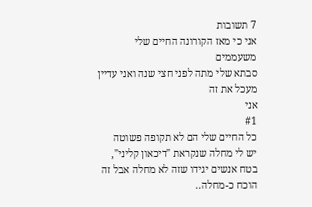7 תשובות
אני כי מאז הקורונה החיים שלי משעממים
סבתא שלי מתה לפני חצי שנה ואני עדיין מעכל את זה
אני
#1
כל החיים שלי הם לא תקופה פשוטה
יש לי מחלה שנקראת "דיכאון קליני", בטח אנשים יגידו שזה לא מחלה אבל זה הוכח כ-מחלה..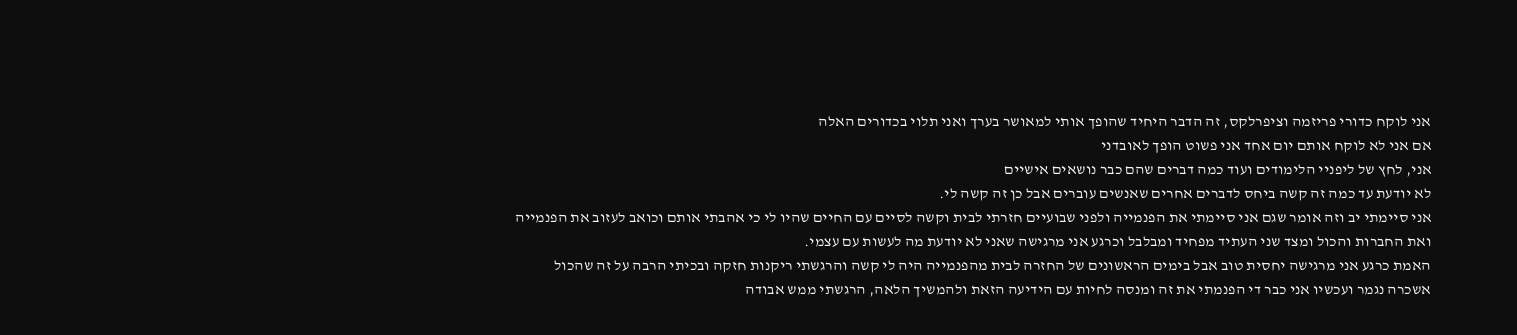אני לוקח כדורי פריזמה וציפרלקס, זה הדבר היחיד שהופך אותי למאושר בערך ואני תלוי בכדורים האלה
אם אני לא לוקח אותם יום אחד אני פשוט הופך לאובדני
אני, לחץ של ליפניי הלימודים ועוד כמה דברים שהם כבר נושאים אישיים
לא יודעת עד כמה זה קשה ביחס לדברים אחרים שאנשים עוברים אבל כן זה קשה לי.
אני סיימתי יב וזה אומר שגם אני סיימתי את הפנמייה ולפני שבועיים חזרתי לבית וקשה לסיים עם החיים שהיו לי כי אהבתי אותם וכואב לעזוב את הפנמייה ואת החברות והכול ומצד שני העתיד מפחיד ומבלבל וכרגע אני מרגישה שאני לא יודעת מה לעשות עם עצמי.
האמת כרגע אני מרגישה יחסית טוב אבל בימים הראשונים של החזרה לבית מהפנמייה היה לי קשה והרגשתי ריקנות חזקה ובכיתי הרבה על זה שהכול אשכרה נגמר ועכשיו אני כבר די הפנמתי את זה ומנסה לחיות עם הידיעה הזאת ולהמשיך הלאה, הרגשתי ממש אבודה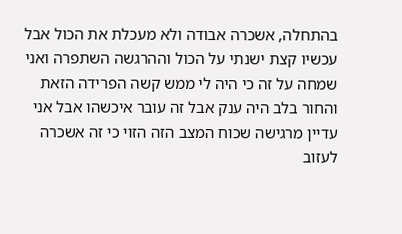בהתחלה, אשכרה אבודה ולא מעכלת את הכול אבל עכשיו קצת ישנתי על הכול וההרגשה השתפרה ואני שמחה על זה כי היה לי ממש קשה הפרידה הזאת והחור בלב היה ענק אבל זה עובר איכשהו אבל אני עדיין מרגישה שכוח המצב הזה הזוי כי זה אשכרה לעזוב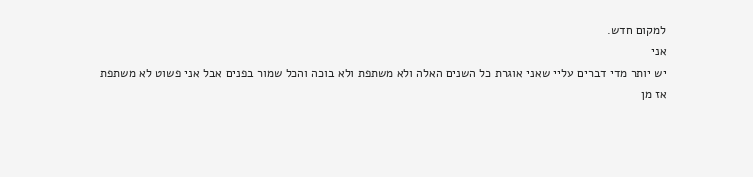למקום חדש.
אני
יש יותר מדי דברים עליי שאני אוגרת כל השנים האלה ולא משתפת ולא בוכה והכל שמור בפנים אבל אני פשוט לא משתפת
אז מן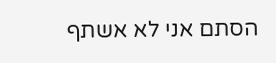הסתם אני לא אשתף